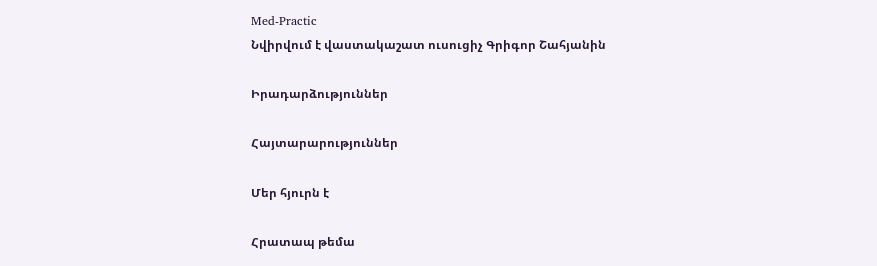Med-Practic
Նվիրվում է վաստակաշատ ուսուցիչ Գրիգոր Շահյանին

Իրադարձություններ

Հայտարարություններ

Մեր հյուրն է

Հրատապ թեմա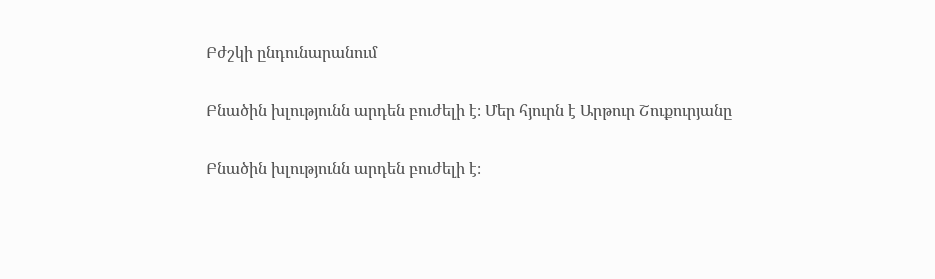Բժշկի ընդունարանում

Բնածին խլությունն արդեն բուժելի է։ Մեր հյուրն է Արթուր Շուքուրյանը

Բնածին խլությունն արդեն բուժելի է։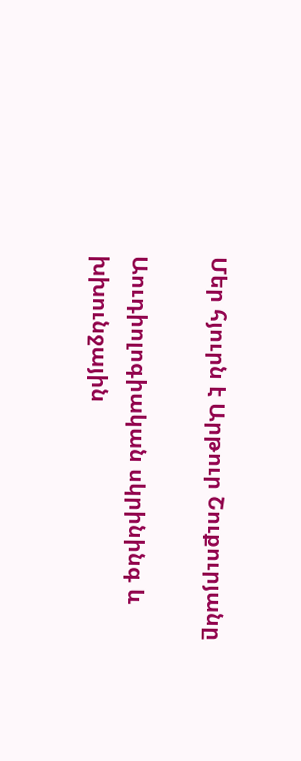Մեր հյուրն է Արթուր Շուքուրյանը

Աուդիոլոգիական սկրինինգ և խխունջային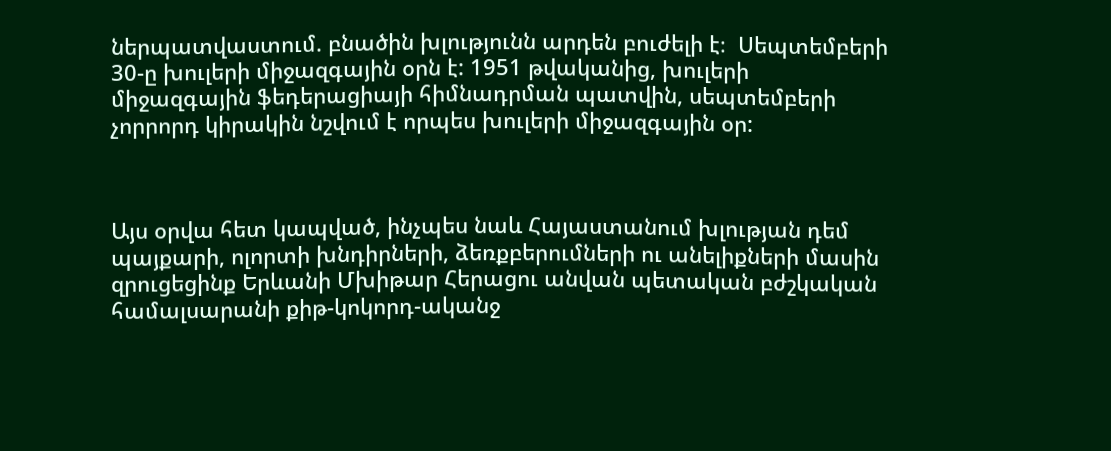ներպատվաստում. բնածին խլությունն արդեն բուժելի է։  Սեպտեմբերի 30-ը խուլերի միջազգային օրն է: 1951 թվականից, խուլերի միջազգային ֆեդերացիայի հիմնադրման պատվին, սեպտեմբերի չորրորդ կիրակին նշվում է որպես խուլերի միջազգային օր:



Այս օրվա հետ կապված, ինչպես նաև Հայաստանում խլության դեմ պայքարի, ոլորտի խնդիրների, ձեռքբերումների ու անելիքների մասին զրուցեցինք Երևանի Մխիթար Հերացու անվան պետական բժշկական համալսարանի քիթ-կոկորդ-ականջ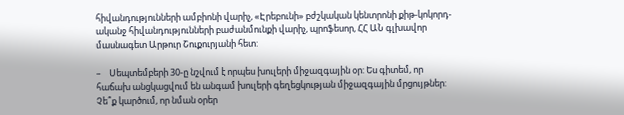հիվանդությունների ամբիոնի վարիչ, «Էրեբունի» բժշկական կենտրոնի քիթ-կոկորդ-ականջ հիվանդությունների բաժանմունքի վարիչ, պրոֆեսոր, ՀՀ ԱՆ գլխավոր մասնագետ Արթուր Շուքուրյանի հետ:

–    Սեպտեմբերի 30-ը նշվում է որպես խուլերի միջազգային օր: Ես գիտեմ, որ հաճախ անցկացվում են անգամ խուլերի գեղեցկության միջազգային մրցույթներ: Չե՞ք կարծում, որ նման օրեր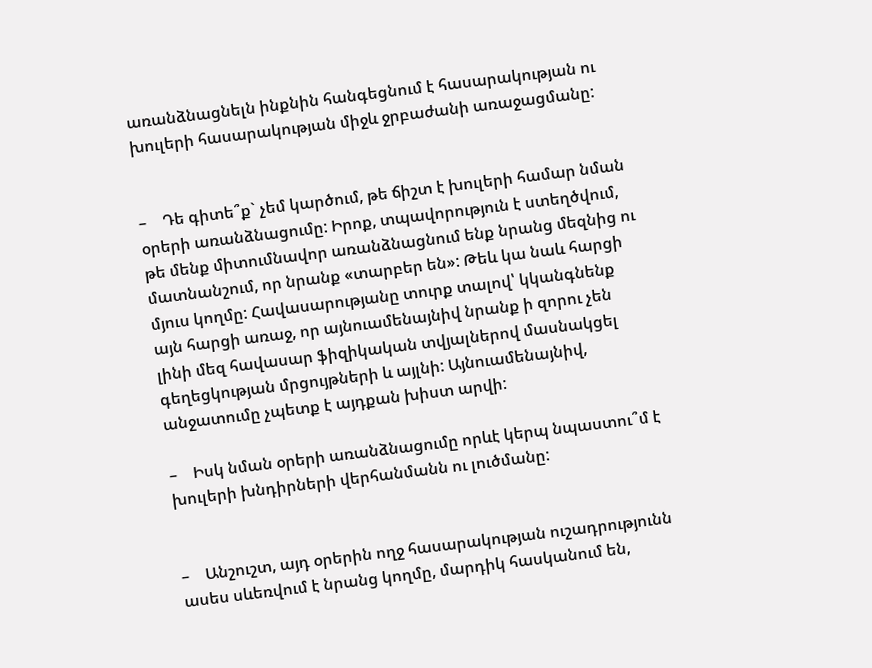առանձնացնելն ինքնին հանգեցնում է հասարակության ու խուլերի հասարակության միջև ջրբաժանի առաջացմանը:


–    Դե գիտե՞ք` չեմ կարծում, թե ճիշտ է խուլերի համար նման օրերի առանձնացումը: Իրոք, տպավորություն է ստեղծվում, թե մենք միտումնավոր առանձնացնում ենք նրանց մեզնից ու մատնանշում, որ նրանք «տարբեր են»: Թեև կա նաև հարցի մյուս կողմը: Հավասարությանը տուրք տալով՝ կկանգնենք այն հարցի առաջ, որ այնուամենայնիվ նրանք ի զորու չեն լինի մեզ հավասար ֆիզիկական տվյալներով մասնակցել գեղեցկության մրցույթների և այլնի: Այնուամենայնիվ, անջատումը չպետք է այդքան խիստ արվի:

–    Իսկ նման օրերի առանձնացումը որևէ կերպ նպաստու՞մ է խուլերի խնդիրների վերհանմանն ու լուծմանը:


–    Անշուշտ, այդ օրերին ողջ հասարակության ուշադրությունն ասես սևեռվում է նրանց կողմը, մարդիկ հասկանում են,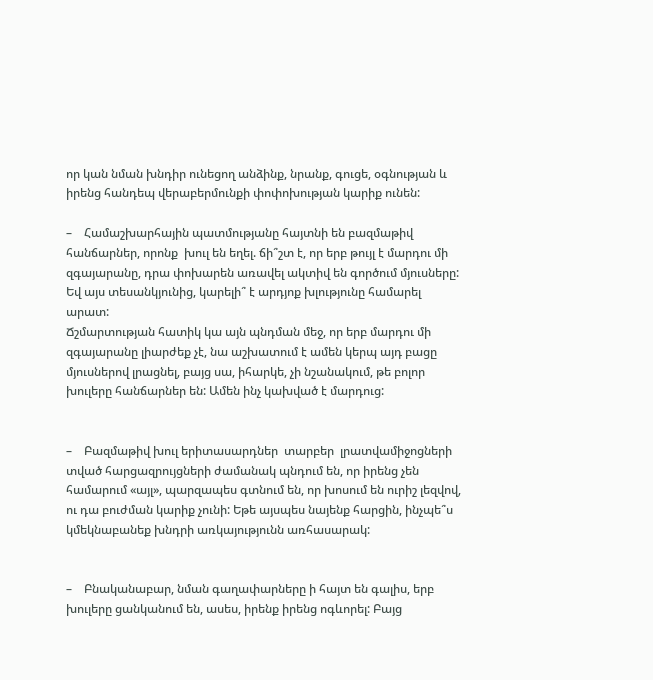որ կան նման խնդիր ունեցող անձինք, նրանք, գուցե, օգնության և իրենց հանդեպ վերաբերմունքի փոփոխության կարիք ունեն:

–    Համաշխարհային պատմությանը հայտնի են բազմաթիվ հանճարներ, որոնք  խուլ են եղել. ճի՞շտ է, որ երբ թույլ է մարդու մի զգայարանը, դրա փոխարեն առավել ակտիվ են գործում մյուսները: Եվ այս տեսանկյունից, կարելի՞ է արդյոք խլությունը համարել արատ:
Ճշմարտության հատիկ կա այն պնդման մեջ, որ երբ մարդու մի զգայարանը լիարժեք չէ, նա աշխատում է ամեն կերպ այդ բացը մյուսներով լրացնել, բայց սա, իհարկե, չի նշանակում, թե բոլոր խուլերը հանճարներ են: Ամեն ինչ կախված է մարդուց:


–    Բազմաթիվ խուլ երիտասարդներ  տարբեր  լրատվամիջոցների տված հարցազրույցների ժամանակ պնդում են, որ իրենց չեն համարում «այլ», պարզապես գտնում են, որ խոսում են ուրիշ լեզվով, ու դա բուժման կարիք չունի: Եթե այսպես նայենք հարցին, ինչպե՞ս կմեկնաբանեք խնդրի առկայությունն առհասարակ:


–    Բնականաբար, նման գաղափարները ի հայտ են գալիս, երբ խուլերը ցանկանում են, ասես, իրենք իրենց ոգևորել: Բայց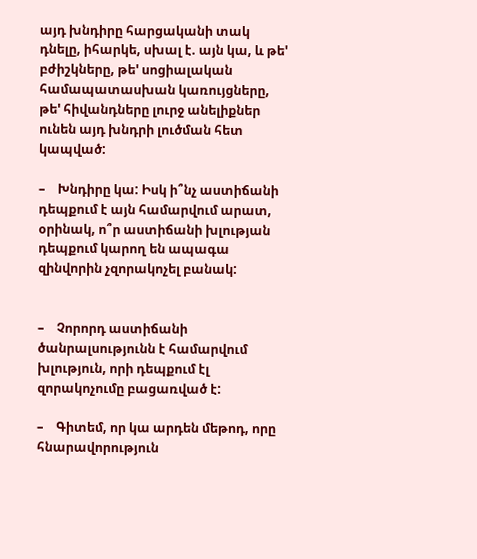այդ խնդիրը հարցականի տակ դնելը, իհարկե, սխալ է. այն կա, և թե' բժիշկները, թե' սոցիալական համապատասխան կառույցները, թե' հիվանդները լուրջ անելիքներ ունեն այդ խնդրի լուծման հետ կապված:

–    Խնդիրը կա: Իսկ ի՞նչ աստիճանի դեպքում է այն համարվում արատ, օրինակ, ո՞ր աստիճանի խլության դեպքում կարող են ապագա զինվորին չզորակոչել բանակ:


–    Չորորդ աստիճանի ծանրալսությունն է համարվում խլություն, որի դեպքում էլ զորակոչումը բացառված է:

–    Գիտեմ, որ կա արդեն մեթոդ, որը հնարավորություն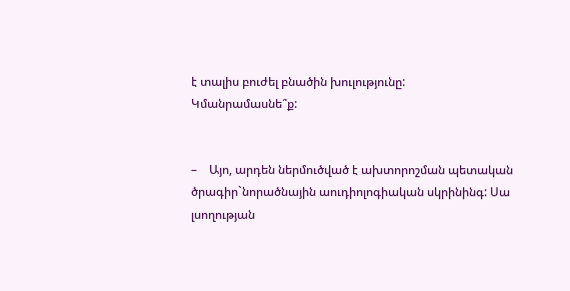է տալիս բուժել բնածին խուլությունը: Կմանրամասնե՞ք:


–    Այո, արդեն ներմուծված է ախտորոշման պետական ծրագիր`նորածնային աուդիոլոգիական սկրինինգ: Սա լսողության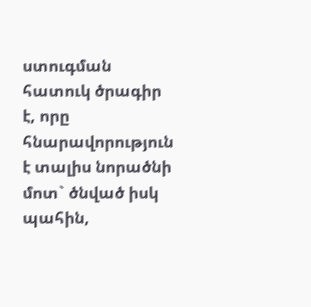ստուգման հատուկ ծրագիր է, որը հնարավորություն է տալիս նորածնի մոտ` ծնված իսկ պահին,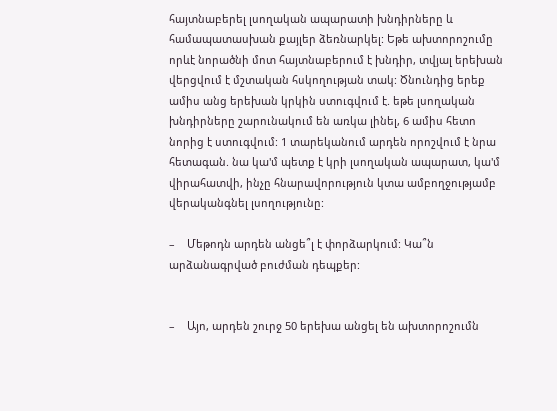հայտնաբերել լսողական ապարատի խնդիրները և համապատասխան քայլեր ձեռնարկել: Եթե ախտորոշումը որևէ նորածնի մոտ հայտնաբերում է խնդիր, տվյալ երեխան վերցվում է մշտական հսկողության տակ: Ծնունդից երեք ամիս անց երեխան կրկին ստուգվում է. եթե լսողական խնդիրները շարունակում են առկա լինել, 6 ամիս հետո նորից է ստուգվում: 1 տարեկանում արդեն որոշվում է նրա հետագան. նա կա'մ պետք է կրի լսողական ապարատ, կա'մ վիրահատվի, ինչը հնարավորություն կտա ամբողջությամբ վերականգնել լսողությունը:

–    Մեթոդն արդեն անցե՞լ է փորձարկում: Կա՞ն արձանագրված բուժման դեպքեր:


–    Այո, արդեն շուրջ 50 երեխա անցել են ախտորոշումն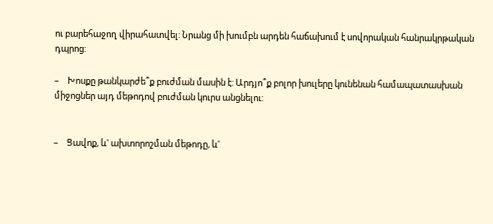ու բարեհաջող վիրահատվել: Նրանց մի խումբն արդեն հաճախում է սովորական հանրակրթական դպրոց:

–    Խոսքը թանկարժե՞ք բուժման մասին է: Արդյո՞ք բոլոր խուլերը կունենան համապատասխան միջոցներ այդ մեթոդով բուժման կուրս անցնելու:


–    Ցավոք, և' ախտորոշման մեթոդը, և'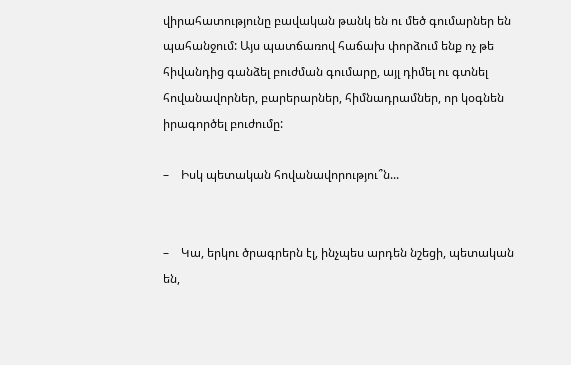վիրահատությունը բավական թանկ են ու մեծ գումարներ են պահանջում: Այս պատճառով հաճախ փորձում ենք ոչ թե հիվանդից գանձել բուժման գումարը, այլ դիմել ու գտնել հովանավորներ, բարերարներ, հիմնադրամներ, որ կօգնեն իրագործել բուժումը:

–    Իսկ պետական հովանավորությու՞ն...


–    Կա, երկու ծրագրերն էլ, ինչպես արդեն նշեցի, պետական են,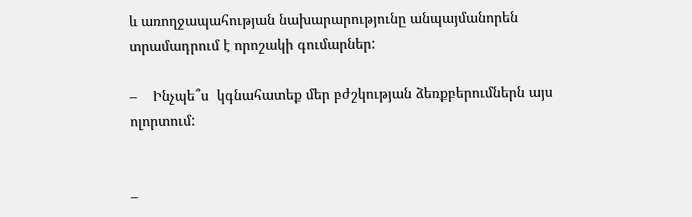և առողջապահության նախարարությունը անպայմանորեն տրամադրում է որոշակի գումարներ:

–    Ինչպե՞ս  կգնահատեք մեր բժշկության ձեռքբերումներն այս ոլորտում:


–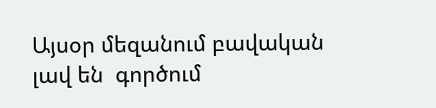Այսօր մեզանում բավական լավ են  գործում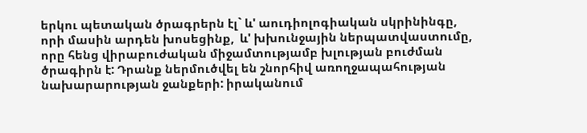երկու պետական ծրագրերն էլ` և' աուդիոլոգիական սկրինինգը, որի մասին արդեն խոսեցինք,  և' խխունջային ներպատվաստումը, որը հենց վիրաբուժական միջամտությամբ խլության բուժման ծրագիրն է: Դրանք ներմուծվել են շնորհիվ առողջապահության նախարարության ջանքերի: իրականում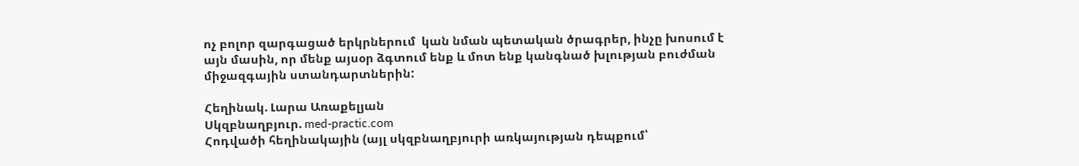ոչ բոլոր զարգացած երկրներում  կան նման պետական ծրագրեր, ինչը խոսում է այն մասին, որ մենք այսօր ձգտում ենք և մոտ ենք կանգնած խլության բուժման միջազգային ստանդարտներին:

Հեղինակ. Լարա Առաքելյան
Սկզբնաղբյուր. med-practic.com
Հոդվածի հեղինակային (այլ սկզբնաղբյուրի առկայության դեպքում՝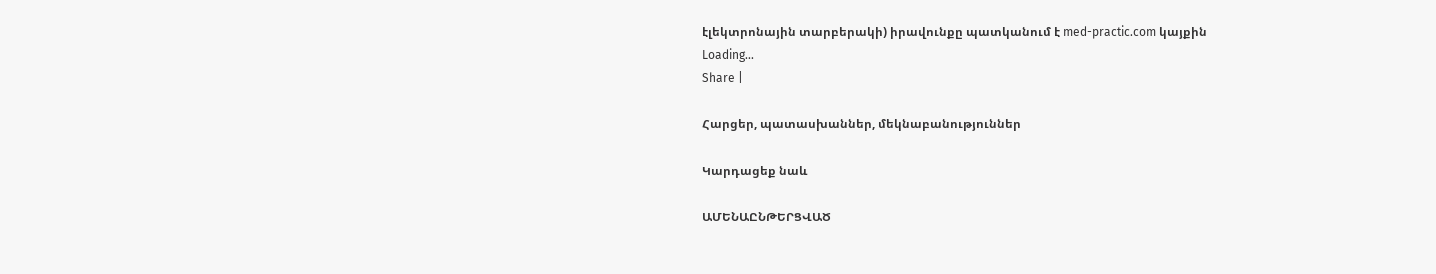էլեկտրոնային տարբերակի) իրավունքը պատկանում է med-practic.com կայքին
Loading...
Share |

Հարցեր, պատասխաններ, մեկնաբանություններ

Կարդացեք նաև

ԱՄԵՆԱԸՆԹԵՐՑՎԱԾ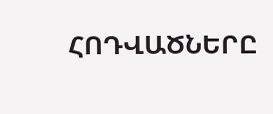ՀՈԴՎԱԾՆԵՐԸ